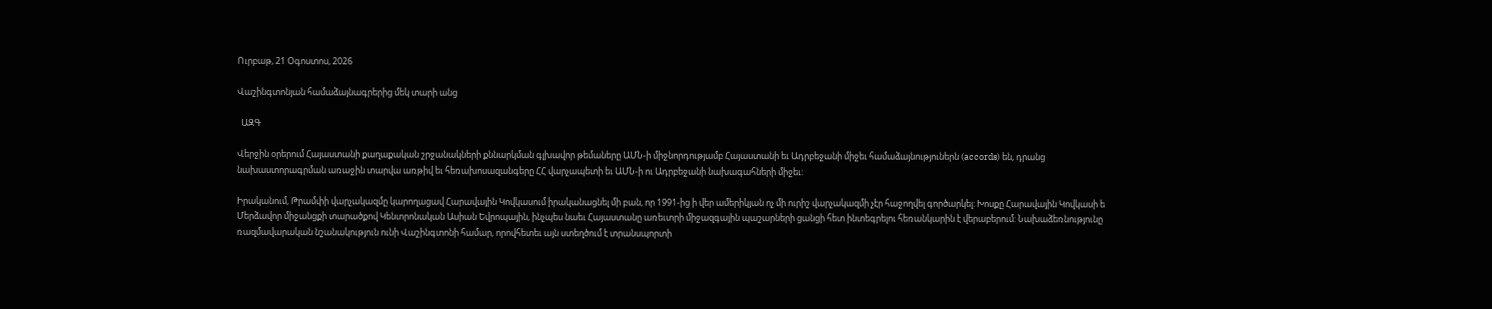Ուրբաթ, 21 Օգոստոս, 2026

Վաշինգտոնյան համաձայնագրերից մեկ տարի անց

  ԱԶԳ

Վերջին օրերում Հայաստանի քաղաքական շրջանակների քննարկման գլխավոր թեմաները ԱՄՆ-ի միջնորդությամբ Հայաստանի եւ Ադրբեջանի միջեւ համաձայնություներն (accords) են, դրանց նախաստորագրման առաջին տարվա առթիվ եւ հեռախոսազանգերը ՀՀ վարչապետի եւ ԱՄՆ-ի ու Ադրբեջանի նախագահների միջեւ:

Իրականում, Թրամփի վարչակազմը կարողացավ Հարավային Կովկասում իրականացնել մի բան, որ 1991-ից ի վեր ամերիկյան ոչ մի ուրիշ վարչակազմի չէր հաջողվել գործարկել: Խոսքը Հարավային Կովկասի ե Մերձավոր միջանցքի տարածքով Կենտրոնական Ասիան Եվրոպային, ինչպես նաեւ Հայաստանը առեւտրի միջազգային պաշարների ցանցի հետ ինտեգրելու հեռանկարին է վերաբերում: Նախաձեռնությունը ռազմավարական նշանակություն ունի Վաշինգտոնի համար, որովհետեւ այն ստեղծում է տրանսպորտի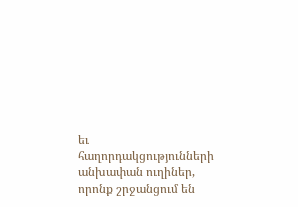եւ հաղորդակցությունների անխափան ուղիներ, որոնք շրջանցում են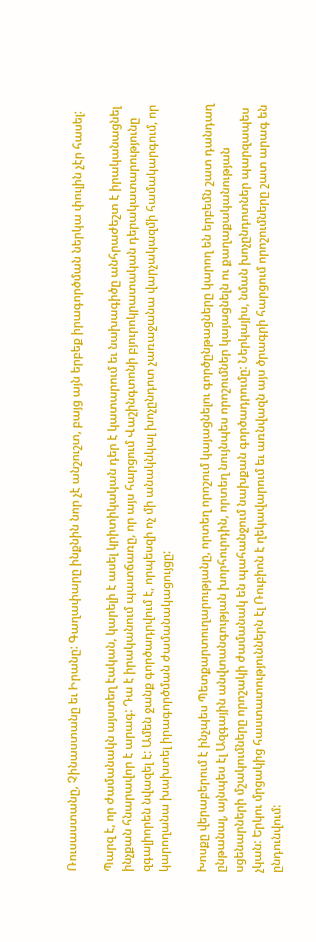Ռուսաստանը, Չինաստանը եւ Իրանը: Գաղափարը ինքնին նոր չէ անշուշտ, բայց այն երբեք իրագործման ներկա փուլին չէր հասել:

Պարզ է, որ ժամանակն այստեղ էական, կարելի է ասել կրիտիկական դեր է կատարում եւ նախագիծը անհրաժեշտ է իրականացնել ինչքան հնարավոր է արագ: Դա է իրականում պատճառը, որ այս հարցում Վաշինգտոնի բյուրոկրատական դերակատարությունը զգալիորեն նվազել է: Ամեն ջանք գործադրվում է, որպեսզի ոչ մի անակնկալ խոչընդոտ չառաջանա վարչակազմի համակարգում, որ կարողանա խախտել իրագործման ժամանակացույցը:

Խոսքը վերաբերում է ինչպես Պետքարտուղարությանը, որտեղ որոշում կայացնելու գործընթացները կարող են երբեմն շատ դանդաղ ընթանալ, այնպես էլ Ազգային անվտանգության խորհուրդին, որտեղ նույնպես որոշումներ կայացնելն ու քաղաքականության սցենարների մշակումները որոշակի ժամանակ են պահանջում նախքան գործադրումը: Ներկայիս, նման խոչընդոտներ պարզապես չկան: Երկու մրցակից հաստատություններն էլ Ռուբիոն է ղեկավարում եւ առնվազն այս ծրագրի հարցում որոշումները շատ արագ են ընդունվում: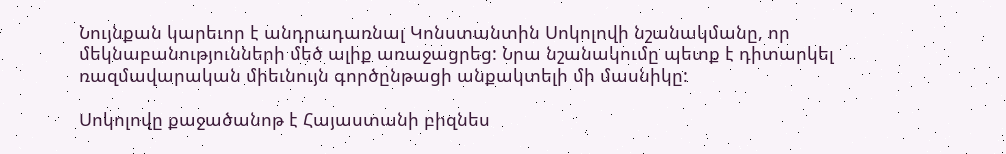Նույնքան կարեւոր է անդրադառնալ Կոնստանտին Սոկոլովի նշանակմանը, որ մեկնաբանությունների մեծ ալիք առաջացրեց: Նրա նշանակումը պետք է դիտարկել ռազմավարական միեւնույն գործընթացի անքակտելի մի մասնիկը:

Սոկոլովը քաջածանոթ է Հայաստանի բիզնես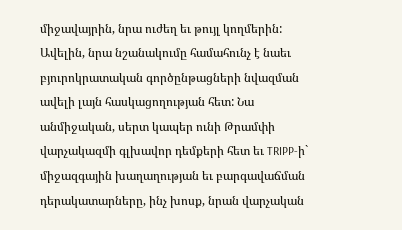միջավայրին, նրա ուժեղ եւ թույլ կողմերին: Ավելին, նրա նշանակումը համահունչ է նաեւ բյուրոկրատական գործընթացների նվազման ավելի լայն հասկացողության հետ: Նա անմիջական, սերտ կապեր ունի Թրամփի վարչակազմի գլխավոր դեմքերի հետ եւ TRIPP-ի` միջազգային խաղաղության եւ բարգավաճման դերակատարները, ինչ խոսք, նրան վարչական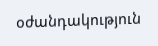օժանդակություն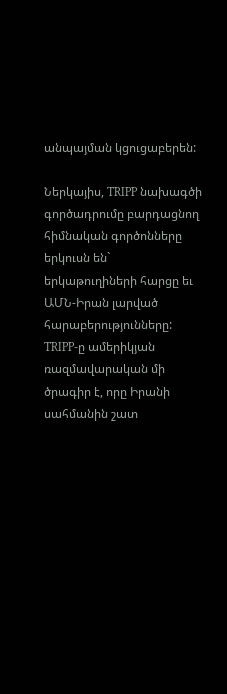անպայման կցուցաբերեն:

Ներկայիս, TRIPP նախագծի գործադրումը բարդացնող հիմնական գործոնները երկուսն են` երկաթուղիների հարցը եւ ԱՄՆ-Իրան լարված հարաբերությունները: TRIPP-ը ամերիկյան ռազմավարական մի ծրագիր է, որը Իրանի սահմանին շատ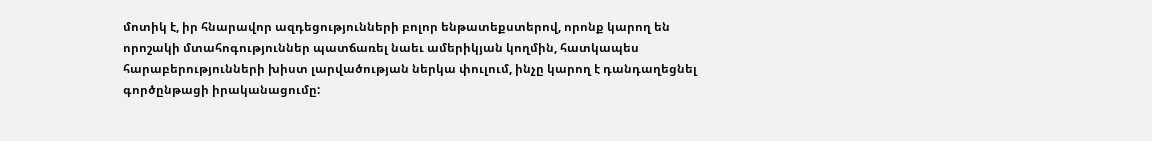մոտիկ է, իր հնարավոր ազդեցությունների բոլոր ենթատեքստերով, որոնք կարող են որոշակի մտահոգություններ պատճառել նաեւ ամերիկյան կողմին, հատկապես հարաբերությունների խիստ լարվածության ներկա փուլում, ինչը կարող է դանդաղեցնել գործընթացի իրականացումը: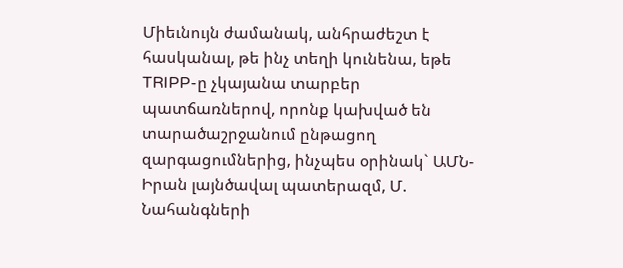Միեւնույն ժամանակ, անհրաժեշտ է հասկանալ, թե ինչ տեղի կունենա, եթե TRIPP-ը չկայանա տարբեր պատճառներով, որոնք կախված են տարածաշրջանում ընթացող զարգացումներից, ինչպես օրինակ` ԱՄՆ-Իրան լայնծավալ պատերազմ, Մ. Նահանգների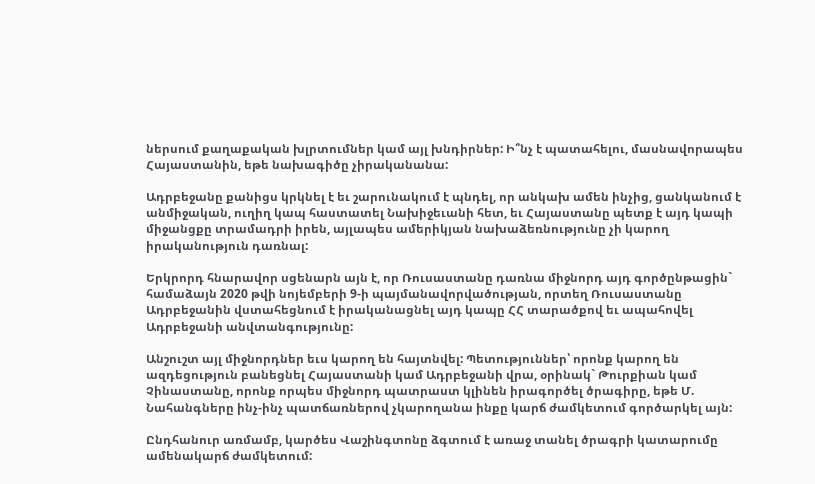ներսում քաղաքական խլրտումներ կամ այլ խնդիրներ: Ի՞նչ է պատահելու, մասնավորապես Հայաստանին, եթե նախագիծը չիրականանա:

Ադրբեջանը քանիցս կրկնել է եւ շարունակում է պնդել, որ անկախ ամեն ինչից, ցանկանում է անմիջական, ուղիղ կապ հաստատել Նախիջեւանի հետ, եւ Հայաստանը պետք է այդ կապի միջանցքը տրամադրի իրեն, այլապես ամերիկյան նախաձեռնությունը չի կարող իրականություն դառնալ:

Երկրորդ հնարավոր սցենարն այն է, որ Ռուսաստանը դառնա միջնորդ այդ գործընթացին` համաձայն 2020 թվի նոյեմբերի 9-ի պայմանավորվածության, որտեղ Ռուսաստանը Ադրբեջանին վստահեցնում է իրականացնել այդ կապը ՀՀ տարածքով եւ ապահովել Ադրբեջանի անվտանգությունը:

Անշուշտ այլ միջնորդներ եւս կարող են հայտնվել: Պետություններ՝ որոնք կարող են ազդեցություն բանեցնել Հայաստանի կամ Ադրբեջանի վրա, օրինակ` Թուրքիան կամ Չինաստանը, որոնք որպես միջնորդ պատրաստ կլինեն իրագործել ծրագիրը, եթե Մ. Նահանգները ինչ-ինչ պատճառներով չկարողանա ինքը կարճ ժամկետում գործարկել այն:

Ընդհանուր առմամբ, կարծես Վաշինգտոնը ձգտում է առաջ տանել ծրագրի կատարումը ամենակարճ ժամկետում: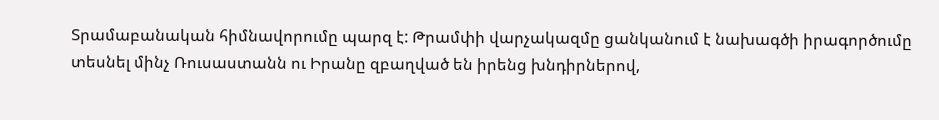Տրամաբանական հիմնավորումը պարզ է: Թրամփի վարչակազմը ցանկանում է նախագծի իրագործումը տեսնել մինչ Ռուսաստանն ու Իրանը զբաղված են իրենց խնդիրներով,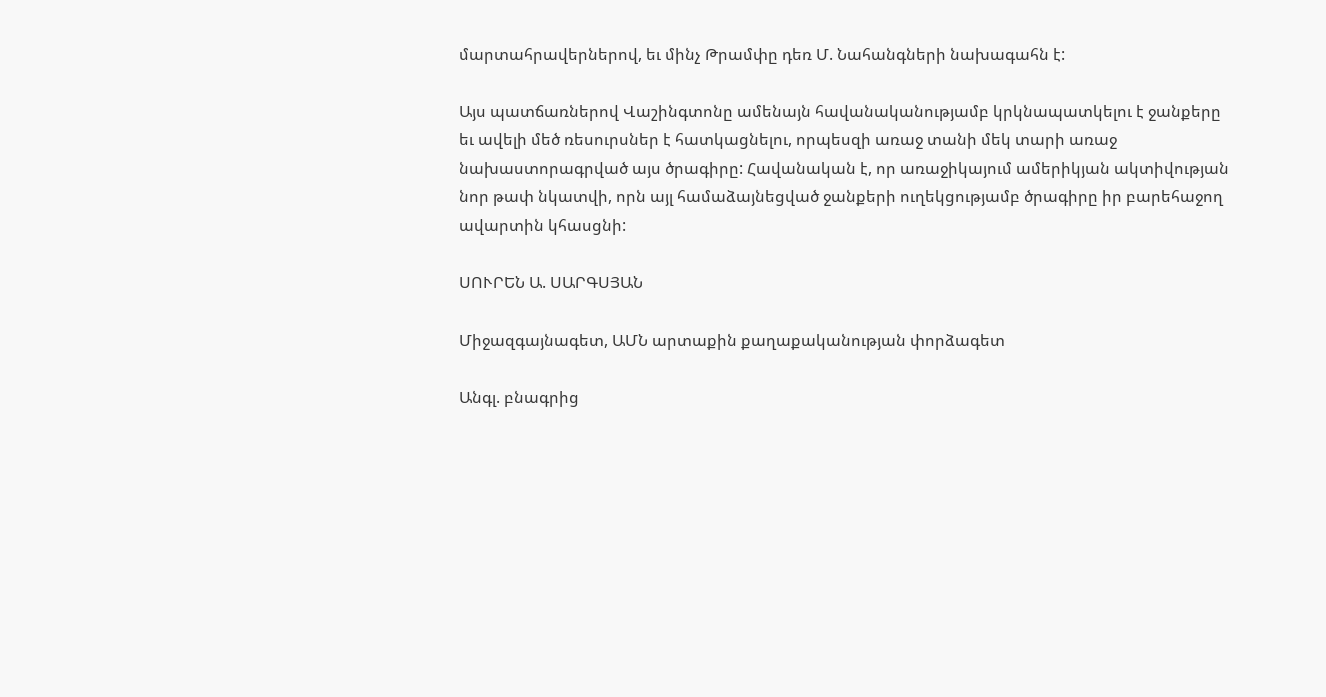մարտահրավերներով, եւ մինչ Թրամփը դեռ Մ. Նահանգների նախագահն է:

Այս պատճառներով Վաշինգտոնը ամենայն հավանականությամբ կրկնապատկելու է ջանքերը եւ ավելի մեծ ռեսուրսներ է հատկացնելու, որպեսզի առաջ տանի մեկ տարի առաջ նախաստորագրված այս ծրագիրը: Հավանական է, որ առաջիկայում ամերիկյան ակտիվության նոր թափ նկատվի, որն այլ համաձայնեցված ջանքերի ուղեկցությամբ ծրագիրը իր բարեհաջող ավարտին կհասցնի:

ՍՈՒՐԵՆ Ա. ՍԱՐԳՍՅԱՆ

Միջազգայնագետ, ԱՄՆ արտաքին քաղաքականության փորձագետ

Անգլ. բնագրից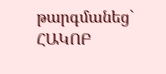թարգմանեց` ՀԱԿՈԲ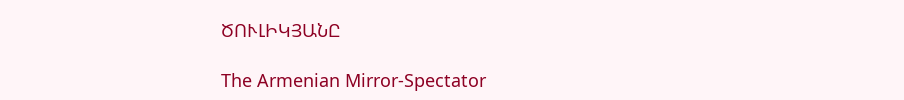ԾՈՒԼԻԿՅԱՆԸ

The Armenian Mirror-Spectator